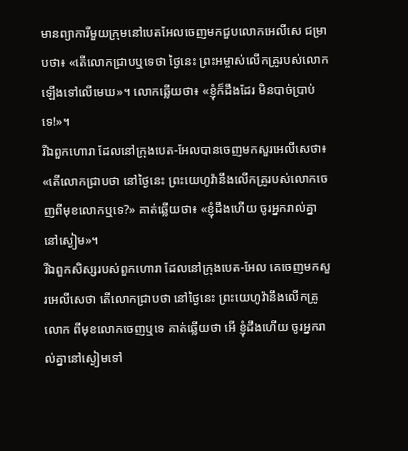មានព្យាការីមួយក្រុមនៅបេតអែលចេញមកជួបលោកអេលីសេ ជម្រាបថា៖ «តើលោកជ្រាបឬទេថា ថ្ងៃនេះ ព្រះអម្ចាស់លើកគ្រូរបស់លោកឡើងទៅលើមេឃ»។ លោកឆ្លើយថា៖ «ខ្ញុំក៏ដឹងដែរ មិនបាច់ប្រាប់ទេ!»។
រីឯពួកហោរា ដែលនៅក្រុងបេត-អែលបានចេញមកសួរអេលីសេថា៖ «តើលោកជ្រាបថា នៅថ្ងៃនេះ ព្រះយេហូវ៉ានឹងលើកគ្រូរបស់លោកចេញពីមុខលោកឬទេ?» គាត់ឆ្លើយថា៖ «ខ្ញុំដឹងហើយ ចូរអ្នករាល់គ្នានៅស្ងៀម»។
រីឯពួកសិស្សរបស់ពួកហោរា ដែលនៅក្រុងបេត-អែល គេចេញមកសួរអេលីសេថា តើលោកជ្រាបថា នៅថ្ងៃនេះ ព្រះយេហូវ៉ានឹងលើកគ្រូលោក ពីមុខលោកចេញឬទេ គាត់ឆ្លើយថា អើ ខ្ញុំដឹងហើយ ចូរអ្នករាល់គ្នានៅស្ងៀមទៅ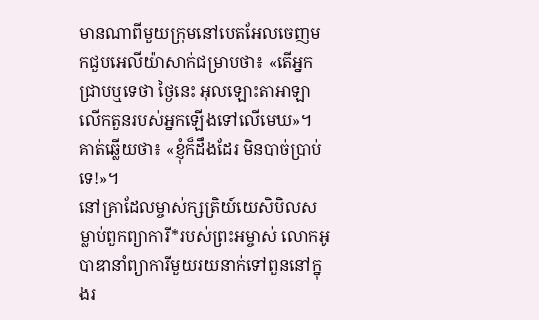មានណាពីមួយក្រុមនៅបេតអែលចេញមកជួបអេលីយ៉ាសាក់ជម្រាបថា៖ «តើអ្នកជ្រាបឬទេថា ថ្ងៃនេះ អុលឡោះតាអាឡាលើកតួនរបស់អ្នកឡើងទៅលើមេឃ»។ គាត់ឆ្លើយថា៖ «ខ្ញុំក៏ដឹងដែរ មិនបាច់ប្រាប់ទេ!»។
នៅគ្រាដែលម្ចាស់ក្សត្រិយ៍យេសិបិលសម្លាប់ពួកព្យាការី*របស់ព្រះអម្ចាស់ លោកអូបាឌានាំព្យាការីមួយរយនាក់ទៅពួននៅក្នុងរ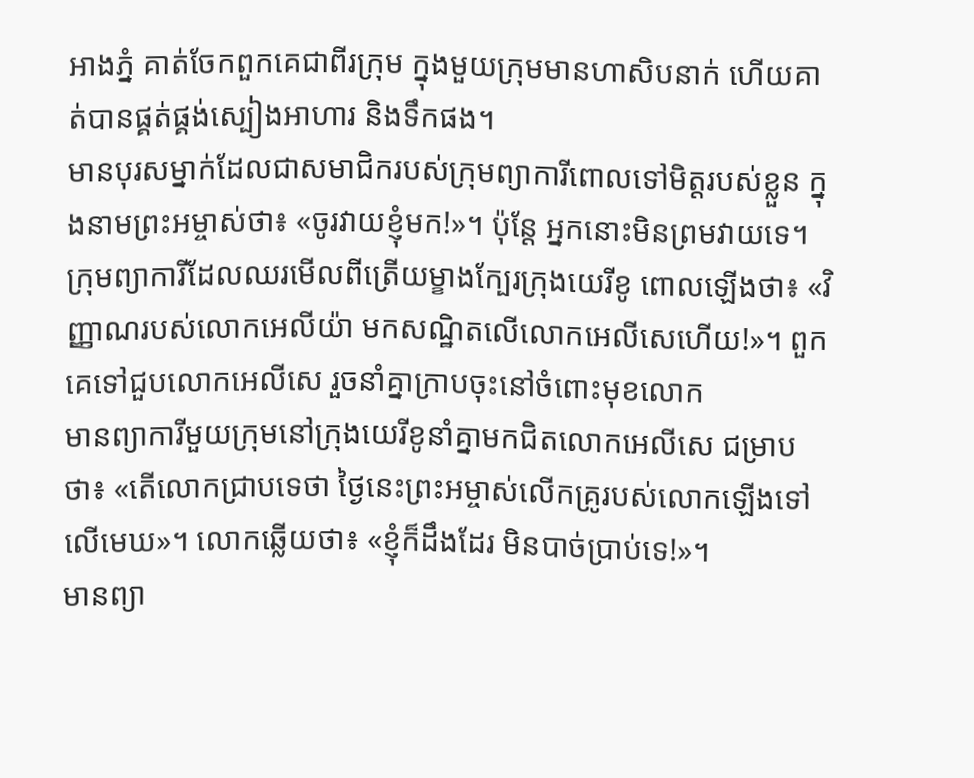អាងភ្នំ គាត់ចែកពួកគេជាពីរក្រុម ក្នុងមួយក្រុមមានហាសិបនាក់ ហើយគាត់បានផ្គត់ផ្គង់ស្បៀងអាហារ និងទឹកផង។
មានបុរសម្នាក់ដែលជាសមាជិករបស់ក្រុមព្យាការីពោលទៅមិត្តរបស់ខ្លួន ក្នុងនាមព្រះអម្ចាស់ថា៖ «ចូរវាយខ្ញុំមក!»។ ប៉ុន្តែ អ្នកនោះមិនព្រមវាយទេ។
ក្រុមព្យាការីដែលឈរមើលពីត្រើយម្ខាងក្បែរក្រុងយេរីខូ ពោលឡើងថា៖ «វិញ្ញាណរបស់លោកអេលីយ៉ា មកសណ្ឋិតលើលោកអេលីសេហើយ!»។ ពួកគេទៅជួបលោកអេលីសេ រួចនាំគ្នាក្រាបចុះនៅចំពោះមុខលោក
មានព្យាការីមួយក្រុមនៅក្រុងយេរីខូនាំគ្នាមកជិតលោកអេលីសេ ជម្រាបថា៖ «តើលោកជ្រាបទេថា ថ្ងៃនេះព្រះអម្ចាស់លើកគ្រូរបស់លោកឡើងទៅលើមេឃ»។ លោកឆ្លើយថា៖ «ខ្ញុំក៏ដឹងដែរ មិនបាច់ប្រាប់ទេ!»។
មានព្យា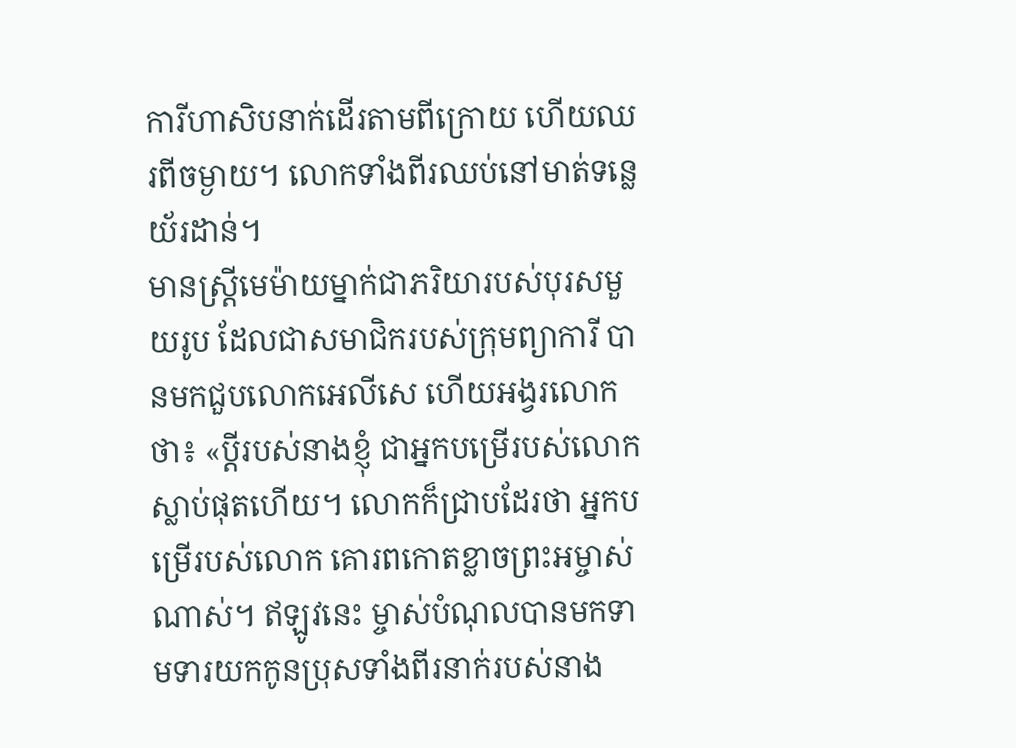ការីហាសិបនាក់ដើរតាមពីក្រោយ ហើយឈរពីចម្ងាយ។ លោកទាំងពីរឈប់នៅមាត់ទន្លេយ័រដាន់។
មានស្ត្រីមេម៉ាយម្នាក់ជាភរិយារបស់បុរសមួយរូប ដែលជាសមាជិករបស់ក្រុមព្យាការី បានមកជួបលោកអេលីសេ ហើយអង្វរលោកថា៖ «ប្ដីរបស់នាងខ្ញុំ ជាអ្នកបម្រើរបស់លោកស្លាប់ផុតហើយ។ លោកក៏ជ្រាបដែរថា អ្នកបម្រើរបស់លោក គោរពកោតខ្លាចព្រះអម្ចាស់ណាស់។ ឥឡូវនេះ ម្ចាស់បំណុលបានមកទាមទារយកកូនប្រុសទាំងពីរនាក់របស់នាង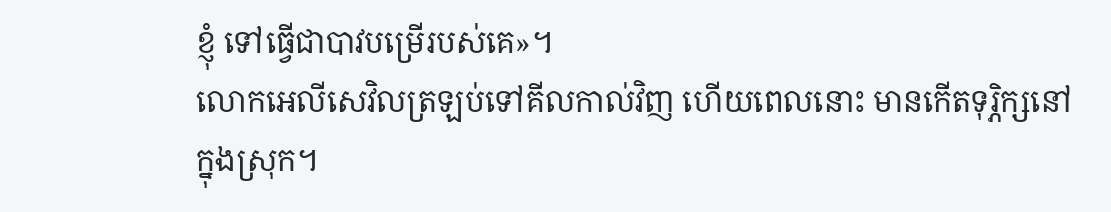ខ្ញុំ ទៅធ្វើជាបាវបម្រើរបស់គេ»។
លោកអេលីសេវិលត្រឡប់ទៅគីលកាល់វិញ ហើយពេលនោះ មានកើតទុរ្ភិក្សនៅក្នុងស្រុក។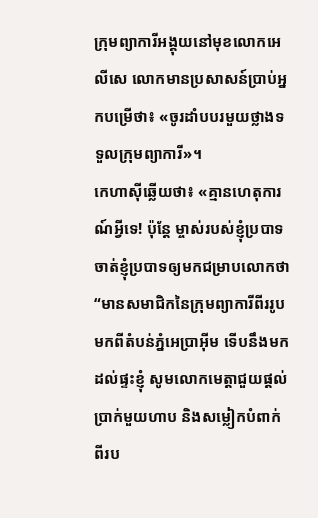ក្រុមព្យាការីអង្គុយនៅមុខលោកអេលីសេ លោកមានប្រសាសន៍ប្រាប់អ្នកបម្រើថា៖ «ចូរដាំបបរមួយថ្លាងទទួលក្រុមព្យាការី»។
កេហាស៊ីឆ្លើយថា៖ «គ្មានហេតុការណ៍អ្វីទេ! ប៉ុន្តែ ម្ចាស់របស់ខ្ញុំប្របាទចាត់ខ្ញុំប្របាទឲ្យមកជម្រាបលោកថា “មានសមាជិកនៃក្រុមព្យាការីពីររូបមកពីតំបន់ភ្នំអេប្រាអ៊ីម ទើបនឹងមកដល់ផ្ទះខ្ញុំ សូមលោកមេត្តាជួយផ្ដល់ប្រាក់មួយហាប និងសម្លៀកបំពាក់ពីរប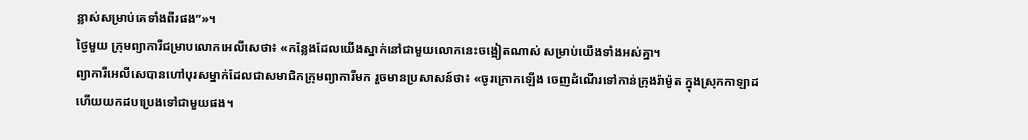ន្លាស់សម្រាប់គេទាំងពីរផង”»។
ថ្ងៃមួយ ក្រុមព្យាការីជម្រាបលោកអេលីសេថា៖ «កន្លែងដែលយើងស្នាក់នៅជាមួយលោកនេះចង្អៀតណាស់ សម្រាប់យើងទាំងអស់គ្នា។
ព្យាការីអេលីសេបានហៅបុរសម្នាក់ដែលជាសមាជិកក្រុមព្យាការីមក រួចមានប្រសាសន៍ថា៖ «ចូរក្រោកឡើង ចេញដំណើរទៅកាន់ក្រុងរ៉ាម៉ូត ក្នុងស្រុកកាឡាដ ហើយយកដបប្រេងទៅជាមួយផង។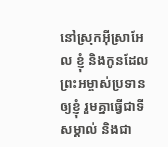នៅស្រុកអ៊ីស្រាអែល ខ្ញុំ និងកូនដែលព្រះអម្ចាស់ប្រទានឲ្យខ្ញុំ រួមគ្នាធ្វើជាទីសម្គាល់ និងជា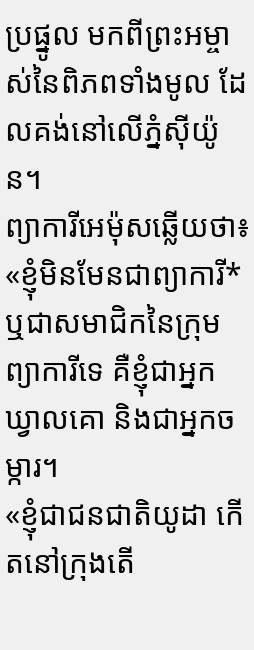ប្រផ្នូល មកពីព្រះអម្ចាស់នៃពិភពទាំងមូល ដែលគង់នៅលើភ្នំស៊ីយ៉ូន។
ព្យាការីអេម៉ុសឆ្លើយថា៖ «ខ្ញុំមិនមែនជាព្យាការី* ឬជាសមាជិកនៃក្រុមព្យាការីទេ គឺខ្ញុំជាអ្នកឃ្វាលគោ និងជាអ្នកចម្ការ។
«ខ្ញុំជាជនជាតិយូដា កើតនៅក្រុងតើ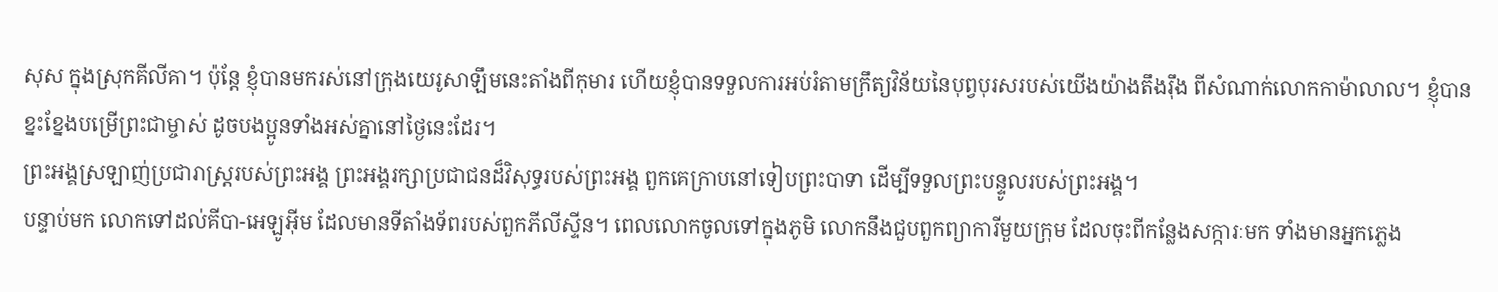សុស ក្នុងស្រុកគីលីគា។ ប៉ុន្តែ ខ្ញុំបានមករស់នៅក្រុងយេរូសាឡឹមនេះតាំងពីកុមារ ហើយខ្ញុំបានទទួលការអប់រំតាមក្រឹត្យវិន័យនៃបុព្វបុរសរបស់យើងយ៉ាងតឹងរ៉ឹង ពីសំណាក់លោកកាម៉ាលាល។ ខ្ញុំបានខ្នះខ្នែងបម្រើព្រះជាម្ចាស់ ដូចបងប្អូនទាំងអស់គ្នានៅថ្ងៃនេះដែរ។
ព្រះអង្គស្រឡាញ់ប្រជារាស្ត្ររបស់ព្រះអង្គ ព្រះអង្គរក្សាប្រជាជនដ៏វិសុទ្ធរបស់ព្រះអង្គ ពួកគេក្រាបនៅទៀបព្រះបាទា ដើម្បីទទួលព្រះបន្ទូលរបស់ព្រះអង្គ។
បន្ទាប់មក លោកទៅដល់គីបា-អេឡូអ៊ីម ដែលមានទីតាំងទ័ពរបស់ពួកភីលីស្ទីន។ ពេលលោកចូលទៅក្នុងភូមិ លោកនឹងជួបពួកព្យាការីមួយក្រុម ដែលចុះពីកន្លែងសក្ការៈមក ទាំងមានអ្នកភ្លេង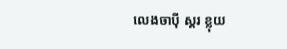លេងចាប៉ី ស្គរ ខ្លុយ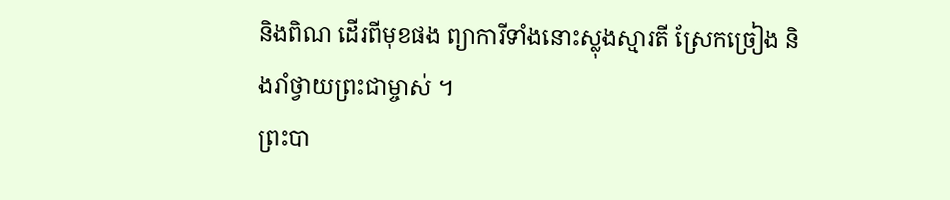និងពិណ ដើរពីមុខផង ព្យាការីទាំងនោះស្លុងស្មារតី ស្រែកច្រៀង និងរាំថ្វាយព្រះជាម្ចាស់ ។
ព្រះបា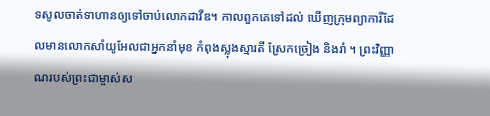ទសូលចាត់ទាហានឲ្យទៅចាប់លោកដាវីឌ។ កាលពួកគេទៅដល់ ឃើញក្រុមព្យាការីដែលមានលោកសាំយូអែលជាអ្នកនាំមុខ កំពុងស្លុងស្មារតី ស្រែកច្រៀង និងរាំ ។ ព្រះវិញ្ញាណរបស់ព្រះជាម្ចាស់ស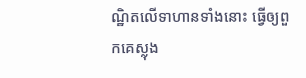ណ្ឋិតលើទាហានទាំងនោះ ធ្វើឲ្យពួកគេស្លុង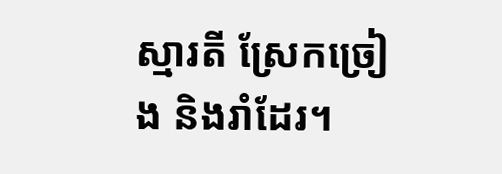ស្មារតី ស្រែកច្រៀង និងរាំដែរ។